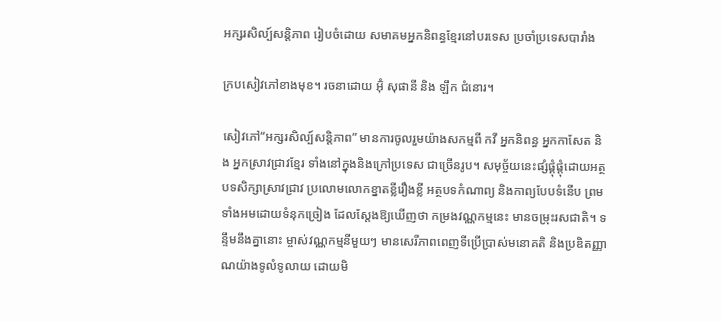អក្សរសិល្ប៍សន្តិភាព រៀបចំដោយ សមាគមអ្នកនិពន្ធខ្មែរនៅបរទេស ប្រចាំប្រទេសបារាំង

ក្របសៀវភៅខាងមុខ។ រចនាដោយ អ៊ុំ សុផានី និង ឡឹក ជំនោរ។

សៀវភៅ“អក្សរសិល្ប៍សន្តិភាព” មានការចូលរួមយ៉ាងសកម្មពី កវី អ្នកនិពន្ធ អ្នកកាសែត និង អ្នកស្រាវជ្រាវខ្មែរ ទាំងនៅក្នុងនិងក្រៅប្រទេស ជាច្រើនរូប។ សមុច្ច័យនេះផ្សំផ្គុំផ្តុំដោយអត្ថបទសិក្សាស្រាវជ្រាវ ប្រលោមលោកខ្នាតខ្លីរឿងខ្លី អត្ថបទកំណាព្យ និងកាព្យបែបទំនើប ព្រមទាំងអមដោយទំនុកច្រៀង ដែលស្តែងឱ្យឃើញថា កម្រងវណ្ណកម្មនេះ មានចម្រុះរសជាតិ។ ទន្ទឹមនឹងគ្នានោះ ម្ចាស់វណ្ណកម្មនីមួយៗ មានសេរីភាពពេញទីប្រើប្រាស់មនោគតិ និងប្រឌិតញ្ញាណយ៉ាងទូលំទូលាយ ដោយមិ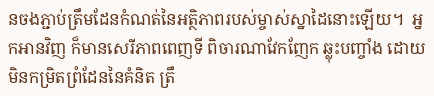នចងភ្ជាប់ត្រឹមដែនកំណត់នៃអត្ថិភាពរបស់ម្ចាស់ស្នាដៃនោះឡើយ។  អ្នកអានវិញ ក៏មានសេរីភាពពេញទី ពិចារណាវែកញែក ឆ្លុះបញ្ចាំង ដោយមិនកម្រិតព្រំដែននៃគំនិត ត្រឹ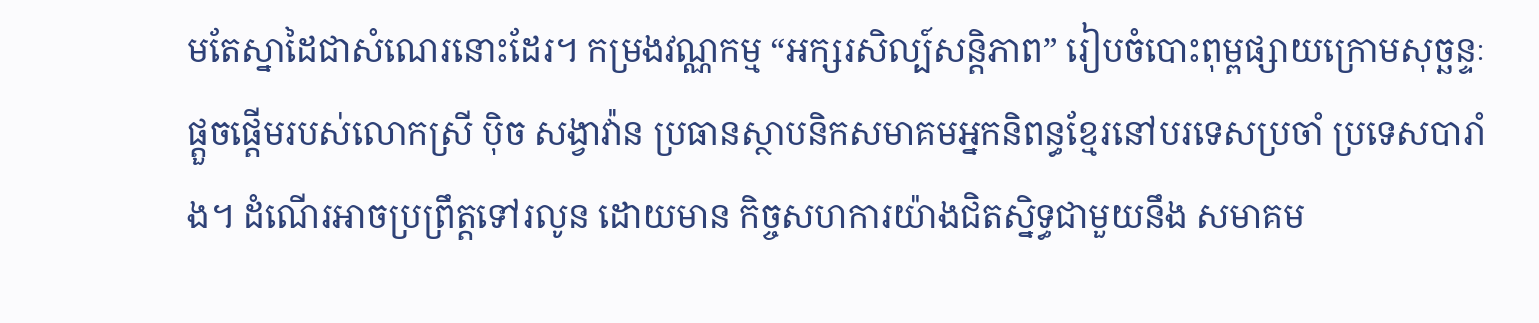មតែស្នាដៃជាសំណេរនោះដែរ។ កម្រងវណ្ណកម្ម “អក្សរសិល្ប៍សន្តិភាព” រៀបចំបោះពុម្ពផ្សាយក្រោមសុច្ឆន្ទៈផ្តួចផ្តើមរបស់លោកស្រី ប៉ិច សង្វាវ៉ាន ប្រធានស្ថាបនិកសមាគមអ្នកនិពន្ធខ្មែរនៅបរទេសប្រចាំ ប្រទេសបារាំង។ ដំណើរអាចប្រព្រឹត្តទៅរលូន ដោយមាន កិច្ចសហការយ៉ាងជិតស្និទ្ធជាមួយនឹង សមាគម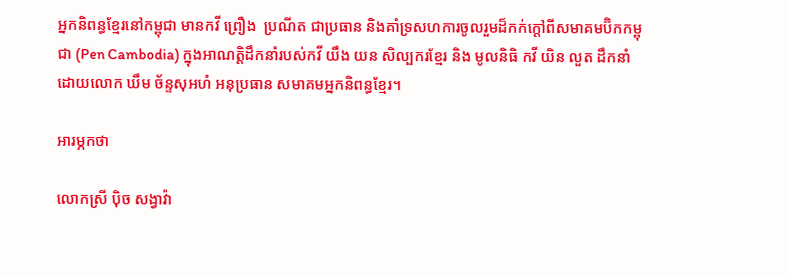អ្នកនិពន្ធខ្មែរនៅកម្ពុជា មានកវី ព្រឿង  ប្រណីត ជាប្រធាន និងគាំទ្រសហការចូលរួមដ៏កក់ក្តៅពីសមាគមប៊ិកកម្ពុជា (Pen Cambodia) ក្នុងអាណត្តិដឹកនាំរបស់កវី យឹង យន សិល្បករខ្មែរ និង មូលនិធិ កវី យិន លួត ដឹកនាំដោយលោក ឃឹម ច័ន្ទសុអហំ អនុប្រធាន សមាគមអ្នកនិពន្ធខ្មែរ។

អារម្ភកថា

លោកស្រី ប៉ិច សង្វាវ៉ា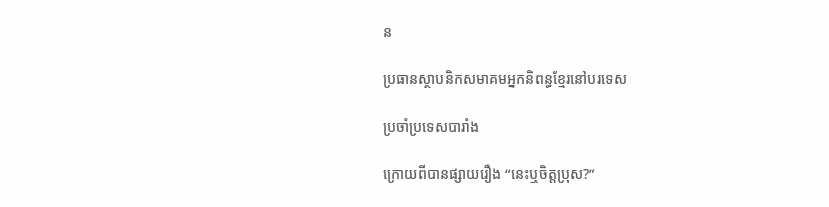ន

ប្រធានស្ថាបនិកសមាគមអ្នកនិពន្ធខ្មែរនៅបរទេស

ប្រចាំប្រទេសបារាំង

ក្រោយពីបានផ្សាយរឿង “នេះឬចិត្តប្រុស?”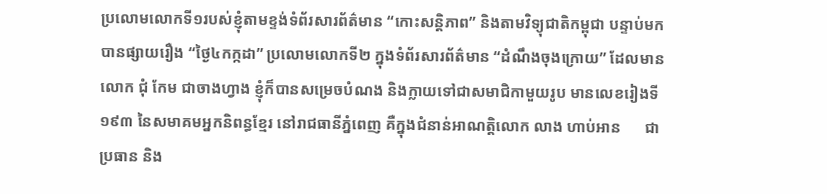ប្រលោមលោកទី១របស់ខ្ញុំតាមខ្ទង់ទំព័រសារព័ត៌មាន “កោះសន្តិភាព” និងតាមវិទ្យុជាតិកម្ពុជា បន្ទាប់មកបានផ្សាយរឿង “ថ្ងៃ៤កក្កដា” ប្រលោមលោកទី២ ក្នុងទំព័រសារព័ត៌មាន “ដំណឹងចុងក្រោយ” ដែលមានលោក ជុំ កែម ជាចាងហ្វាង ខ្ញុំក៏បានសម្រេចបំណង និងក្លាយទៅជាសមាជិកាមួយរូប មានលេខរៀងទី១៩៣ នៃសមាគមអ្នកនិពន្ធខ្មែរ នៅរាជធានីភ្នំពេញ គឺក្នុងជំនាន់អាណត្តិលោក លាង ហាប់អាន      ជាប្រធាន និង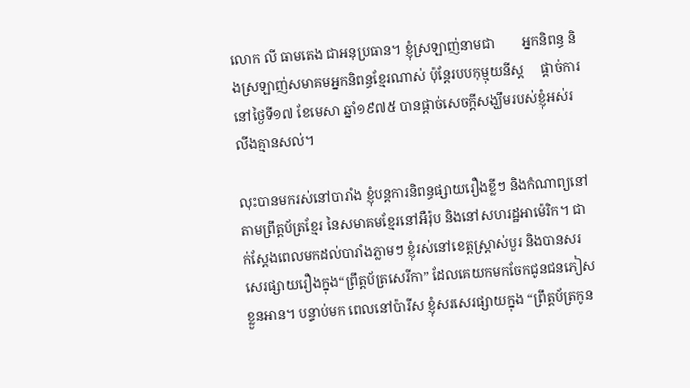លោក លី ធាមតេង ជាអនុប្រធាន។ ខ្ញុំស្រឡាញ់នាមជា        អ្នកនិពន្ធ និងស្រឡាញ់សមាគមអ្នកនិពន្ធខ្មែរណាស់ ប៉ុន្តែរបបកុម្មុយនីស្ត     ផ្តាច់ការ នៅថ្ងៃទី១៧ ខែមេសា ឆ្នាំ១៩៧៥ បានផ្តាច់សេចក្តីសង្ឃឹមរបស់ខ្ញុំអស់រលីងគ្មានសល់។

លុះបានមករស់នៅបារាំង ខ្ញុំបន្តការនិពន្ធផ្សាយរឿងខ្លីៗ និងកំណាព្យនៅតាមព្រឹត្តប័ត្រខ្មែរ នៃសមាគមខ្មែរនៅអឺរ៉ុប និងនៅសហរដ្ឋអាម៉េរិក។ ជាក់ស្តែងពេលមកដល់បារាំងភ្លាមៗ ខ្ញុំរស់នៅខេត្តស្រ្តាស់បួរ និងបានសរសេរផ្សាយរឿងក្នុង“ព្រឹត្តប័ត្រសេរីកា” ដែលគេយកមកចែកជូនជនភៀសខ្លួនអាន។ បន្ទាប់មក ពេលនៅប៉ារីស ខ្ញុំសរសេរផ្សាយក្នុង “ព្រឹត្តប័ត្រកូន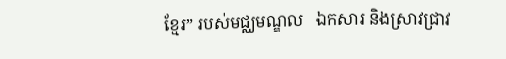ខ្មែរ” របស់មជ្ឈមណ្ឌល   ឯកសារ និងស្រាវជ្រាវ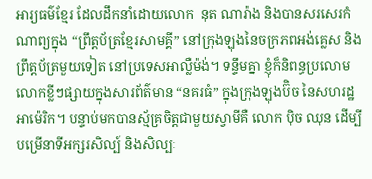អារ្យធម៌ខ្មែរ ដែលដឹកនាំដោយលោក  នុត ណារ៉ាង និងបានសរសេរកំណាព្យក្នុង “ព្រឹត្តប័ត្រខ្មែរសាមគ្គី” នៅក្រុងឡុងនៃចក្រភពអង់គ្លេស និងព្រឹត្តប័ត្រមួយទៀត នៅប្រទេសអាល្លឺម៉ង់។ ទន្ទឹមគ្នា ខ្ញុំក៏និពន្ធប្រលោមលោកខ្លីៗផ្សាយក្នុងសារព័ត៌មាន “នគរធំ” ក្នុងក្រុងឡុងប៊ិច នៃសហរដ្ឋអាម៉េរិក។ បន្ទាប់មកបានស្ម័គ្រចិត្តជាមួយស្វាមីគឺ លោក ប៉ិច ឈុន ដើម្បីបម្រើនាទីអក្សរសិល្ប៍ និងសិល្បៈ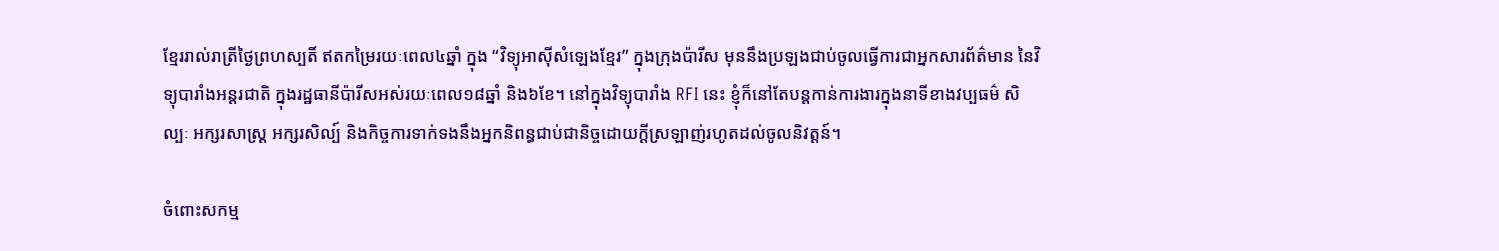ខ្មែររាល់រាត្រីថ្ងៃព្រហស្បតិ៍ ឥតកម្រៃរយៈពេល៤ឆ្នាំ ក្នុង “វិទ្យុអាស៊ីសំឡេងខ្មែរ” ក្នុងក្រុងប៉ារីស មុននឹងប្រឡងជាប់ចូលធ្វើការជាអ្នកសារព័ត៌មាន នៃវិទ្យុបារាំងអន្តរជាតិ ក្នុងរដ្ឋធានីប៉ារីសអស់រយៈពេល១៨ឆ្នាំ និង៦ខែ។ នៅក្នុងវិទ្យុបារាំង RFI នេះ ខ្ញុំក៏នៅតែបន្តកាន់ការងារក្នុងនាទីខាងវប្បធម៌ សិល្បៈ អក្សរសាស្ត្រ អក្សរសិល្ប៍ និងកិច្ចការទាក់ទងនឹងអ្នកនិពន្ធជាប់ជានិច្ចដោយក្តីស្រឡាញ់រហូតដល់ចូលនិវត្តន៍។

ចំពោះសកម្ម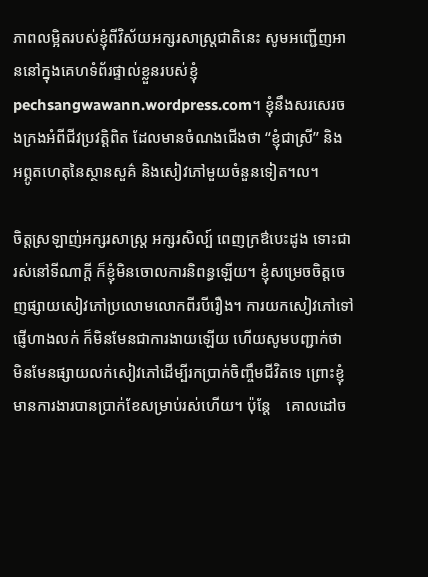ភាពលម្អិតរបស់ខ្ញុំពីវិស័យអក្សរសាស្ត្រជាតិនេះ សូមអញ្ជើញអាននៅក្នុងគេហទំព័រផ្ទាល់ខ្លួនរបស់ខ្ញុំ pechsangwawann.wordpress.com។ ខ្ញុំនឹងសរសេរចងក្រងអំពីជីវប្រវត្តិពិត ដែលមានចំណងជើងថា “ខ្ញុំជាស្រី” និង អព្ភូតហេតុនៃស្ថានសួគ៌ និងសៀវភៅមួយចំនួនទៀត។ល។

ចិត្តស្រឡាញ់អក្សរសាស្ត្រ អក្សរសិល្ប៍ ពេញក្រឳបេះដូង ទោះជារស់នៅទីណាក្តី ក៏ខ្ញុំមិនចោលការនិពន្ធឡើយ។ ខ្ញុំសម្រេចចិត្តចេញផ្សាយសៀវភៅប្រលោមលោកពីរបីរឿង។ ការយកសៀវភៅទៅផ្ញើហាងលក់ ក៏មិនមែនជាការងាយឡើយ ហើយសូមបញ្ជាក់ថា មិនមែនផ្សាយលក់សៀវភៅដើម្បីរកប្រាក់ចិញ្ចឹមជីវិតទេ ព្រោះខ្ញុំមានការងារបានប្រាក់ខែសម្រាប់រស់ហើយ។ ប៉ុន្តែ    គោលដៅច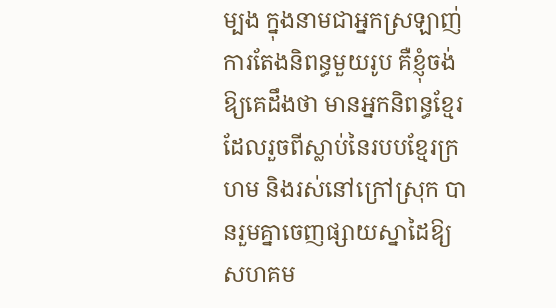ម្បង ក្នុងនាមជាអ្នកស្រឡាញ់ការតែងនិពន្ធមួយរូប គឺខ្ញុំចង់ឱ្យគេដឹងថា មានអ្នកនិពន្ធខ្មែរដែលរួចពីស្លាប់នៃរបបខ្មែរក្រហម និងរស់នៅក្រៅស្រុក បានរួមគ្នាចេញផ្សាយស្នាដៃឱ្យសហគម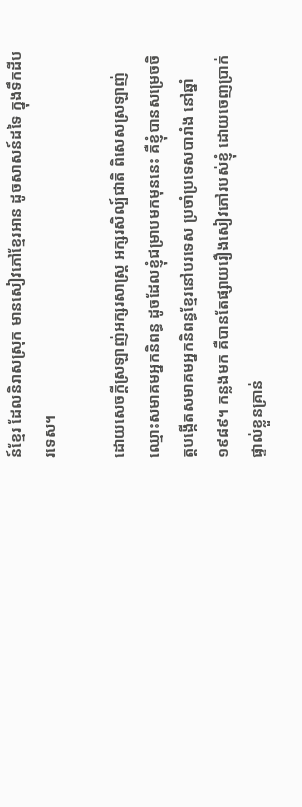ន៍ខ្មែរ ដែលនិរាសស្រុក មានសៀវភៅខ្មែរអាន ដូចសាសន៍ដទៃ ក្នុងទឹកដីបរទេស។

ដោយសេចក្តីស្រឡាញ់អក្សរសាស្ត្រ អក្សរសិល្ប៍ជាតិ ពិសេសស្រឡាញ់ឈ្មោះសមាគមអ្នកនិពន្ធ ដូចដែលខ្ញុំជម្រាបមកមុននេះ គឺខ្ញុំបានសម្រេចចិត្តបង្កើតសមាគមអ្នកនិពន្ធខ្មែរនៅបរទេស ប្រចាំប្រទេសបារាំង នៅឆ្នាំ១៩៨៩។ កន្លងមក គឺបានតែផ្សាយរឿងសៀវភៅរបស់ខ្ញុំ ដោយចេញប្រាក់ផ្ទាល់ខ្លួនគ្រាន់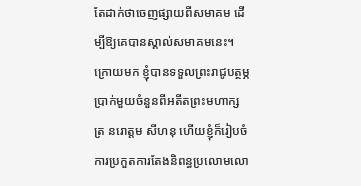តែដាក់ថាចេញផ្សាយពីសមាគម ដើម្បីឱ្យគេបានស្គាល់សមាគមនេះ។ ក្រោយមក ខ្ញុំបានទទួលព្រះរាជូបត្ថម្ភប្រាក់មួយចំនួនពីអតីតព្រះមហាក្សត្រ នរោត្តម សីហនុ ហើយខ្ញុំក៏រៀបចំការប្រកួតការតែងនិពន្ធប្រលោមលោ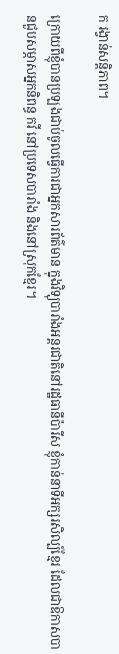ក រង្វាន់សន្តិភាព។

ក្រោយពីខ្ញុំបានប្រឡងជាប់ចូលធ្វើការជាអ្នកសារព័ត៌មាន ក្នុងវិទ្យុបារាំងអន្តរជាតិនៅរដ្ឋធានីប៉ារីស ខ្ញុំកាន់នាទីអក្សរសិល្ប៍ខ្មែរ ដែលជាឱកាសបានជួបសម្ភាសអ្នកនិពន្ធ កវី នៅប្រទេសបារាំង និងនៅស្រុកខ្មែរ។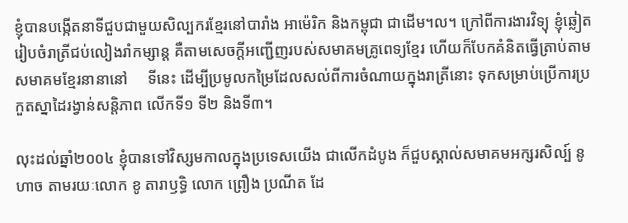ខ្ញុំបានបង្កើតនាទីជួបជាមួយសិល្បករខ្មែរនៅបារាំង អាម៉េរិក និងកម្ពុជា ជាដើម។ល។ ក្រៅពីការងារវិទ្យុ ខ្ញុំឆ្លៀតរៀបចំរាត្រីជប់លៀងរាំកម្សាន្ត គឺតាមសេចក្តីអញ្ជើញរបស់សមាគមគ្រូពេទ្យខ្មែរ ហើយក៏បែកគំនិតធ្វើត្រាប់តាមសមាគមខ្មែរនានានៅ     ទីនេះ ដើម្បីប្រមូលកម្រៃដែលសល់ពីការចំណាយក្នុងរាត្រីនោះ ទុកសម្រាប់ប្រើការប្រកួតស្នាដៃរង្វាន់សន្តិភាព លើកទី១ ទី២ និងទី៣។

លុះដល់ឆ្នាំ២០០៤ ខ្ញុំបានទៅវិស្សមកាលក្នុងប្រទេសយើង ជាលើកដំបូង ក៏ជួបស្គាល់សមាគមអក្សរសិល្ប៍ នូ ហាច តាមរយៈលោក ខូ តារាឫទ្ធិ លោក ព្រឿង ប្រណីត ដែ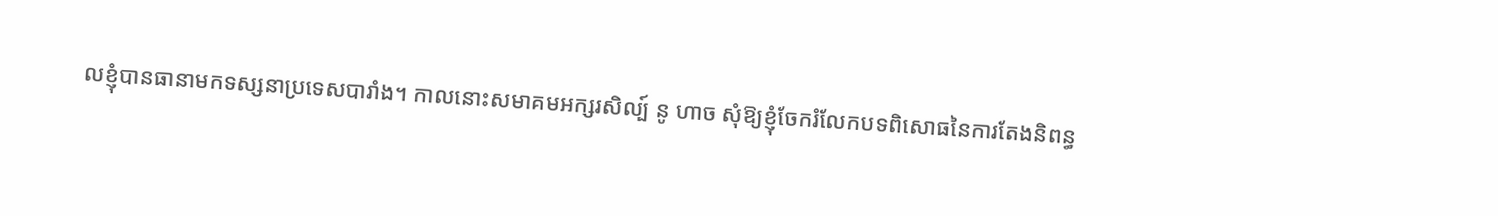លខ្ញុំបានធានាមកទស្សនាប្រទេសបារាំង។ កាលនោះសមាគមអក្សរសិល្ប៍ នូ ហាច សុំឱ្យខ្ញុំចែករំលែកបទពិសោធនៃការតែងនិពន្ធ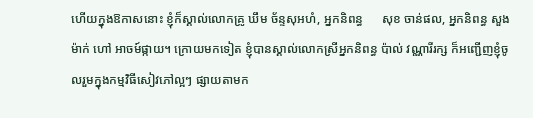ហើយក្នុងឱកាសនោះ ខ្ញុំក៏ស្គាល់លោកគ្រូ ឃឹម ច័ន្ទសុអហំ, អ្នកនិពន្ធ      សុខ ចាន់ផល, អ្នកនិពន្ធ សួង ម៉ាក់ ហៅ អាចម៍ផ្កាយ។ ក្រោយមកទៀត ខ្ញុំបានស្គាល់លោកស្រីអ្នកនិពន្ធ ប៉ាល់ វណ្ណារីរក្ស ក៏អញ្ជើញខ្ញុំចូលរួមក្នុងកម្មវិធីសៀវភៅល្អៗ ផ្សាយតាមក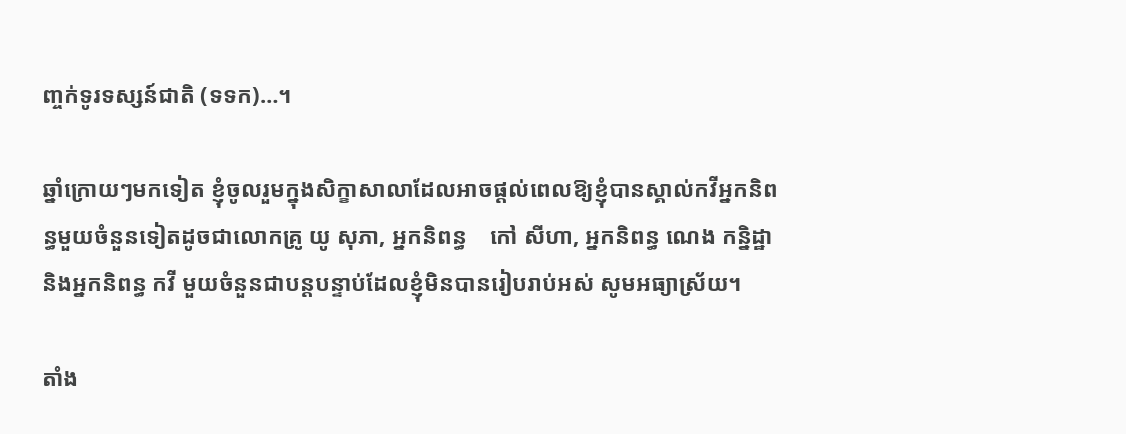ញ្ចក់ទូរទស្សន៍ជាតិ (ទទក)…។

ឆ្នាំក្រោយៗមកទៀត ខ្ញុំចូលរួមក្នុងសិក្ខាសាលាដែលអាចផ្តល់ពេលឱ្យខ្ញុំបានស្គាល់កវីអ្នកនិពន្ធមួយចំនួនទៀតដូចជាលោកគ្រូ យូ សុភា, អ្នកនិពន្ធ    កៅ សីហា, អ្នកនិពន្ធ ណេង កន្និដ្ឋា និងអ្នកនិពន្ធ កវី មួយចំនួនជាបន្តបន្ទាប់ដែលខ្ញុំមិនបានរៀបរាប់អស់ សូមអធ្យាស្រ័យ។

តាំង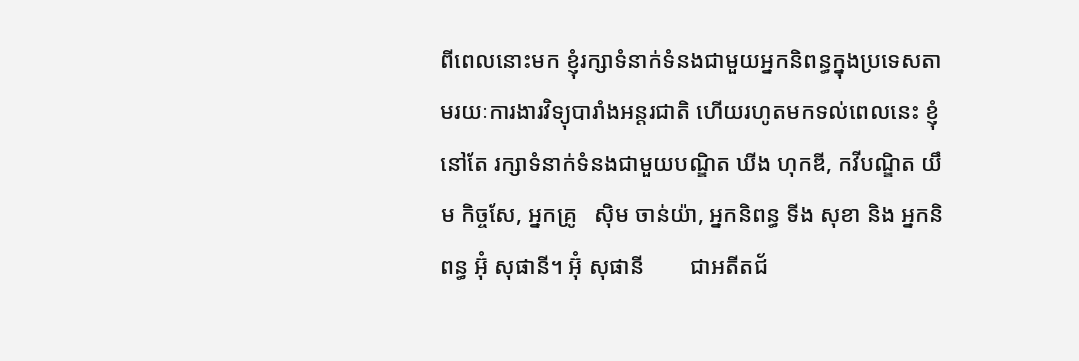ពីពេលនោះមក ខ្ញុំរក្សាទំនាក់ទំនងជាមួយអ្នកនិពន្ធក្នុងប្រទេសតាមរយៈការងារវិទ្យុបារាំងអន្តរជាតិ ហើយរហូតមកទល់ពេលនេះ ខ្ញុំនៅតែ រក្សាទំនាក់ទំនងជាមួយបណ្ឌិត ឃីង ហុកឌី, កវីបណ្ឌិត យឹម កិច្ចសែ, អ្នកគ្រូ   ស៊ិម ចាន់យ៉ា, អ្នកនិពន្ធ ទីង សុខា និង អ្នកនិពន្ធ អ៊ុំ សុផានី។ អ៊ុំ សុផានី        ជាអតីតជ័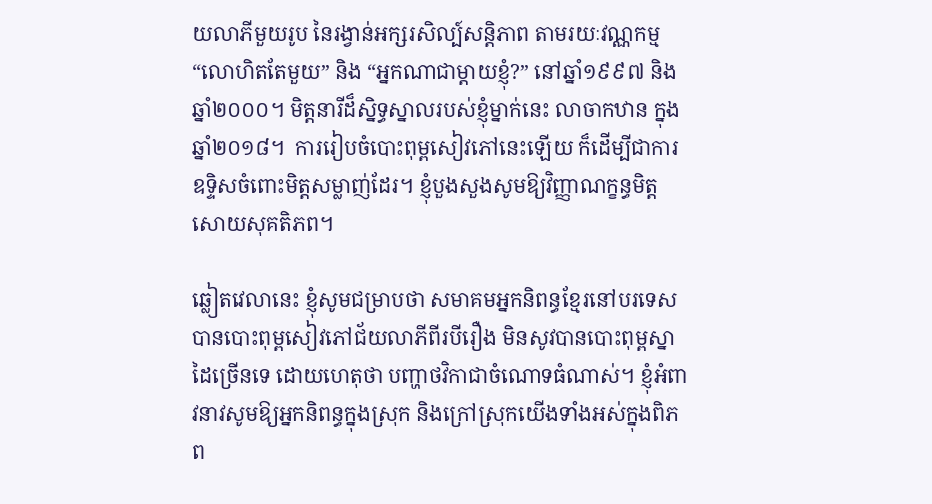យលាភីមួយរូប នៃរង្វាន់អក្សរសិល្ប៍សន្តិភាព តាមរយៈវណ្ណកម្ម         “លោហិតតែមួយ” និង “អ្នកណាជាម្តាយខ្ញុំ?” នៅឆ្នាំ១៩៩៧ និងឆ្នាំ២០០០។ មិត្តនារីដ៏ស្និទ្ធស្នាលរបស់ខ្ញុំម្នាក់នេះ លាចាកឋាន ក្នុងឆ្នាំ២០១៨។  ការរៀបចំបោះពុម្ពសៀវភៅនេះឡើយ ក៏ដើម្បីជាការឧទ្ទិសចំពោះមិត្តសម្លាញ់ដែរ។ ខ្ញុំបួងសួងសូមឱ្យវិញ្ញាណក្ខន្ធមិត្តសោយសុគតិភព។

ឆ្លៀតវេលានេះ ខ្ញុំសូមជម្រាបថា សមាគមអ្នកនិពន្ធខ្មែរនៅបរទេស បានបោះពុម្ពសៀវភៅជ័យលាភីពីរបីរឿង មិនសូវបានបោះពុម្ពស្នាដៃច្រើនទេ ដោយហេតុថា បញ្ហាថវិកាជាចំណោទធំណាស់។ ខ្ញុំអំពាវនាវសូមឱ្យអ្នកនិពន្ធក្នុងស្រុក និងក្រៅស្រុកយើងទាំងអស់ក្នុងពិភព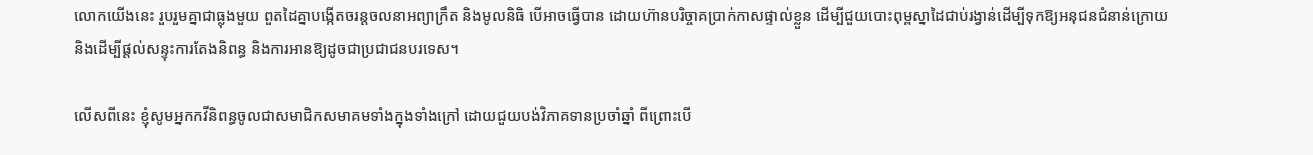លោកយើងនេះ រួបរួមគ្នាជាធ្លុងមួយ ពួតដៃគ្នាបង្កើតចរន្តចលនាអព្យាក្រឹត និងមូលនិធិ បើអាចធ្វើបាន ដោយហ៊ានបរិច្ចាគប្រាក់កាសផ្ទាល់ខ្លួន ដើម្បីជួយបោះពុម្ពស្នាដៃជាប់រង្វាន់ដើម្បីទុកឱ្យអនុជនជំនាន់ក្រោយ និងដើម្បីផ្តល់សន្ទុះការតែងនិពន្ធ និងការអានឱ្យដូចជាប្រជាជនបរទេស។

លើសពីនេះ ខ្ញុំសូមអ្នកកវីនិពន្ធចូលជាសមាជិកសមាគមទាំងក្នុងទាំងក្រៅ ដោយជួយបង់វិភាគទានប្រចាំឆ្នាំ ពីព្រោះបើ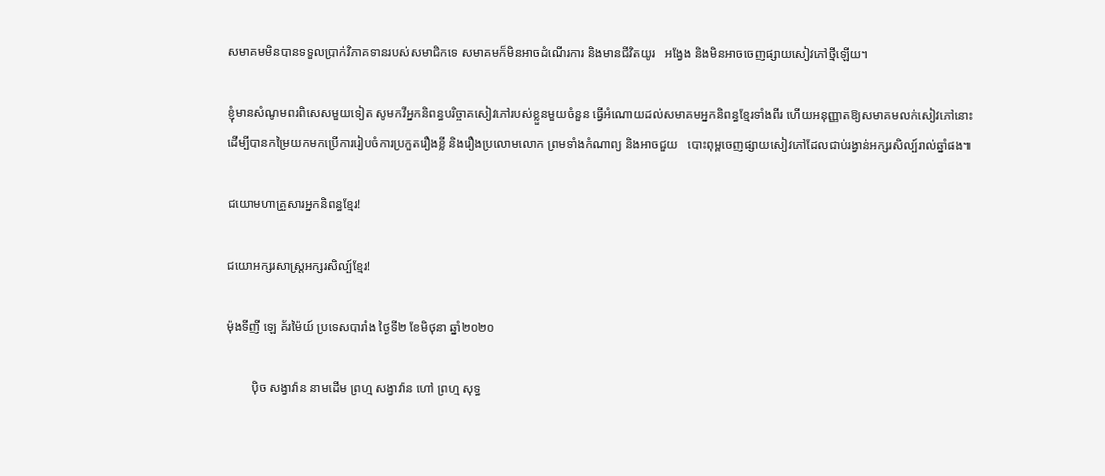សមាគមមិនបានទទួលប្រាក់វិភាគទានរបស់សមាជិកទេ សមាគមក៏មិនអាចដំណើរការ និងមានជីវិតយូរ   អង្វែង និងមិនអាចចេញផ្សាយសៀវភៅថ្មីឡើយ។

ខ្ញុំមានសំណូមពរពិសេសមួយទៀត សូមកវីអ្នកនិពន្ធបរិច្ចាគសៀវភៅរបស់ខ្លួនមួយចំនួន ធ្វើអំណោយដល់សមាគមអ្នកនិពន្ធខ្មែរទាំងពីរ ហើយអនុញ្ញាតឱ្យសមាគមលក់សៀវភៅនោះ ដើម្បីបានកម្រៃយកមកប្រើការរៀបចំការប្រកួតរឿងខ្លី និងរឿងប្រលោមលោក ព្រមទាំងកំណាព្យ និងអាចជួយ   បោះពុម្ពចេញផ្សាយសៀវភៅដែលជាប់រង្វាន់អក្សរសិល្ប៍រាល់ឆ្នាំផង៕

ជយោមហាគ្រួសារអ្នកនិពន្ធខ្មែរ!

ជយោអក្សរសាស្ត្រអក្សរសិល្ប៍ខ្មែរ!

ម៉ុងទីញី ឡេ គ័រម៉ៃយ៍ ប្រទេសបារាំង ថ្ងៃទី២ ខែមិថុនា ឆ្នាំ២០២០

        ប៉ិច សង្វាវ៉ាន នាមដើម ព្រហ្ម សង្វាវ៉ាន ហៅ ព្រហ្ម សុទ្ធ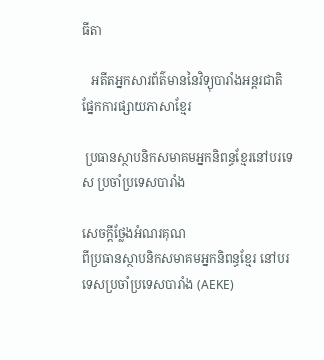ធីតា

   អតីតអ្នកសារព័ត៌មាននៃវិទ្យុបារាំងអន្តរជាតិផ្នែកការផ្សាយភាសាខ្មែរ

 ប្រធានស្ថាបនិកសមាគមអ្នកនិពន្ធខ្មែរនៅបរទេស ប្រចាំប្រទេសបារាំង

សេចក្តីថ្លែងអំណរគុណ
ពីប្រធានស្ថាបនិកសមាគមអ្នកនិពន្ធខ្មែរ នៅបរទេសប្រចាំប្រទេសបារាំង (AEKE)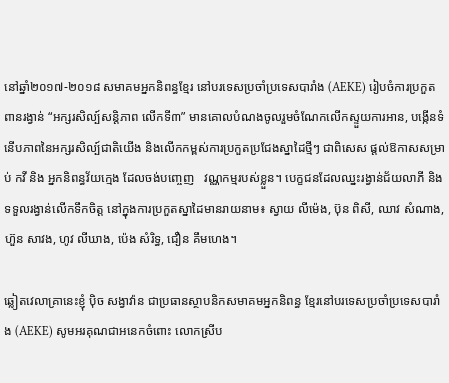នៅឆ្នាំ២០១៧-២០១៨ សមាគមអ្នកនិពន្ធខ្មែរ នៅបរទេសប្រចាំប្រទេសបារាំង (AEKE) រៀបចំការប្រកួតពានរង្វាន់ “អក្សរសិល្ប៍សន្តិភាព លើកទី៣” មានគោលបំណងចូលរួមចំណែកលើកស្ទួយការអាន, បង្កើនទំនើបភាពនៃអក្សរសិល្ប៍ជាតិយើង និងលើកកម្ពស់ការប្រកួតប្រជែងស្នាដៃថ្មីៗ ជាពិសេស ផ្តល់ឱកាសសម្រាប់ កវី និង អ្នកនិពន្ធវ័យក្មេង ដែលចង់បញ្ចេញ   វណ្ណកម្មរបស់ខ្លួន។ បេក្ខជនដែលឈ្នះរង្វាន់ជ័យលាភី និងទទួលរង្វាន់លើកទឹកចិត្ត នៅក្នុងការប្រកួតស្នាដៃមានរាយនាម៖ ស្វាយ លីម៉េង, ប៊ុន ពិសី, ឈាវ សំណាង, ហ៊ួន សាវង, ហូវ លីឃាង, ប៉េង សំរិទ្ធ, ជឿន គឹមហេង។

ឆ្លៀតវេលាគ្រានេះខ្ញុំ ប៉ិច សង្វាវ៉ាន ជាប្រធានស្ថាបនិកសមាគមអ្នកនិពន្ធ ខ្មែរនៅបរទេសប្រចាំប្រទេសបារាំង (AEKE) សូមអរគុណជាអនេកចំពោះ លោកស្រីប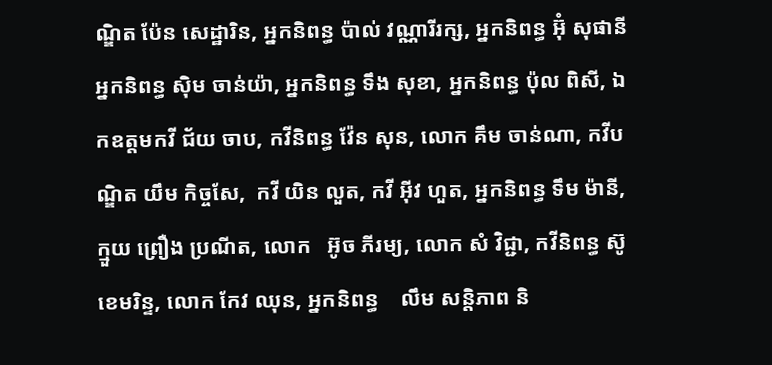ណ្ឌិត ប៉ែន សេដ្ឋារិន, អ្នកនិពន្ធ ប៉ាល់ វណ្ណារីរក្ស, អ្នកនិពន្ធ អ៊ុំ សុផានី អ្នកនិពន្ធ ស៊ិម ចាន់យ៉ា, អ្នកនិពន្ធ ទឹង សុខា, អ្នកនិពន្ធ ប៉ុល ពិសី, ឯកឧត្តមកវី ជ័យ ចាប, កវីនិពន្ធ វ៉ែន សុន, លោក គឹម ចាន់ណា, កវីបណ្ឌិត យឹម កិច្ចសែ,  កវី យិន លួត, កវី អ៊ីវ ហួត, អ្នកនិពន្ធ ទឹម ម៉ានី, ក្មួយ ព្រឿង ប្រណីត, លោក   អ៊ូច ភីរម្យ, លោក សំ វិជ្ជា, កវីនិពន្ធ ស៊ូ ខេមរិន្ទ, លោក កែវ ឈុន, អ្នកនិពន្ធ    លឹម សន្តិភាព និ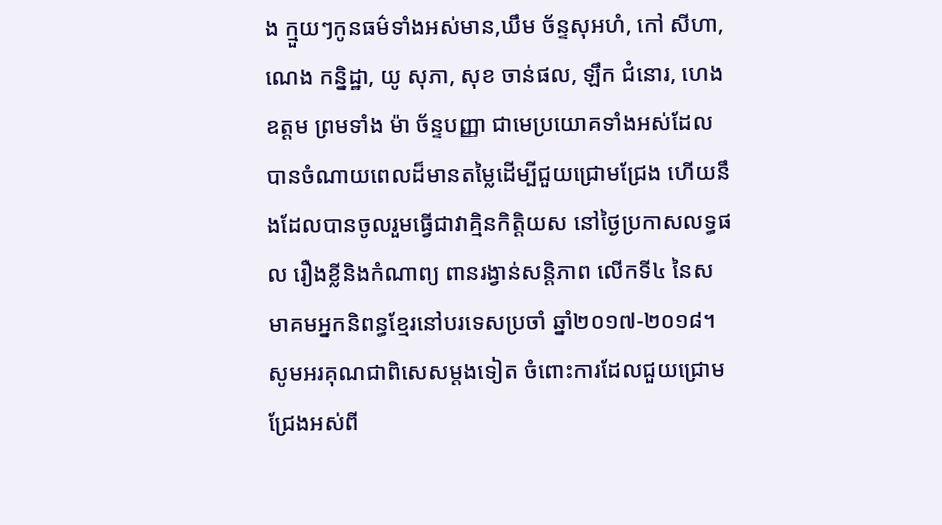ង ក្មួយៗកូនធម៌ទាំងអស់មាន,ឃឹម ច័ន្ទសុអហំ, កៅ សីហា, ណេង កន្និដ្ឋា, យូ សុភា, សុខ ចាន់ផល, ឡឹក ជំនោរ, ហេង ឧត្តម ព្រមទាំង ម៉ា ច័ន្ទបញ្ញា ជាមេប្រយោគទាំងអស់ដែលបានចំណាយពេលដ៏មានតម្លៃដើម្បីជួយជ្រោមជ្រែង ហើយនឹងដែលបានចូលរួមធ្វើជាវាគ្មិនកិត្តិយស នៅថ្ងៃប្រកាសលទ្ធផល រឿងខ្លីនិងកំណាព្យ ពានរង្វាន់សន្តិភាព លើកទី៤ នៃសមាគមអ្នកនិពន្ធខ្មែរនៅបរទេសប្រចាំ ឆ្នាំ២០១៧-២០១៨។ សូមអរគុណជាពិសេសម្តងទៀត ចំពោះការដែលជួយជ្រោមជ្រែងអស់ពី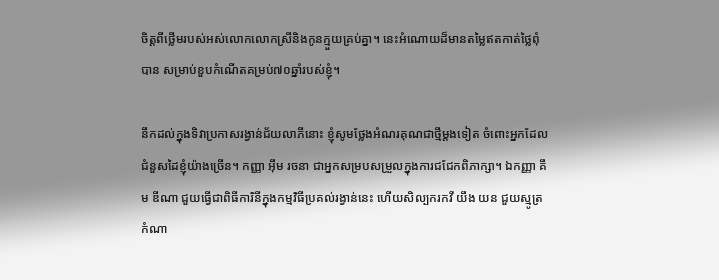ចិត្តពីថ្លើមរបស់អស់លោកលោកស្រីនិងកូនក្មួយគ្រប់គ្នា។ នេះអំណោយដ៏មានតម្លៃឥតកាត់ថ្លៃពុំបាន សម្រាប់ខួបកំណើតគម្រប់៧០ឆ្នាំរបស់ខ្ញុំ។

នឹកដល់ក្នុងទិវាប្រកាសរង្វាន់ជ័យលាភីនោះ ខ្ញុំសូមថ្លែងអំណរគុណជាថ្មីម្តងទៀត ចំពោះអ្នកដែលជំនួសដៃខ្ញុំយ៉ាងច្រើន។ កញ្ញា អ៊ឹម រចនា ជាអ្នកសម្របសម្រួលក្នុងការជជែកពិភាក្សា។ ឯកញ្ញា គឹម ឌីណា ជួយធ្វើជាពិធីការិនីក្នុងកម្មវិធីប្រគល់រង្វាន់នេះ ហើយសិល្បករកវី យឹង យន ជួយស្មូត្រកំណា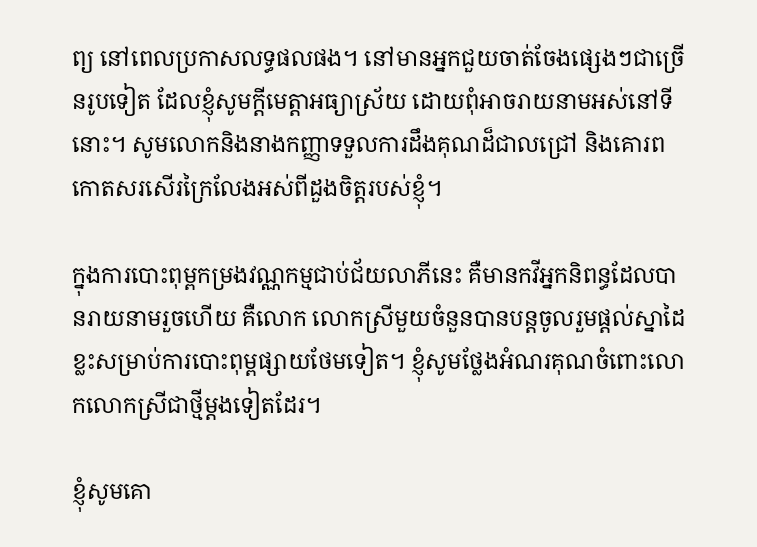ព្យ នៅពេលប្រកាសលទ្ធផលផង។ នៅមានអ្នកជួយចាត់ចែងផ្សេងៗជាច្រើនរូបទៀត ដែលខ្ញុំសូមក្តីមេត្តាអធ្យាស្រ័យ ដោយពុំអាចរាយនាមអស់នៅទីនោះ។ សូមលោកនិងនាងកញ្ញាទទួលការដឹងគុណដ៏ជាលជ្រៅ និងគោរពកោតសរសើរក្រៃលែងអស់ពីដួងចិត្តរបស់ខ្ញុំ។

ក្នុងការបោះពុម្ពកម្រងវណ្ណកម្មជាប់ជ័យលាភីនេះ គឺមានកវីអ្នកនិពន្ធដែលបានរាយនាមរួចហើយ គឺលោក លោកស្រីមួយចំនួនបានបន្តចូលរួមផ្តល់ស្នាដៃខ្លះសម្រាប់ការបោះពុម្ពផ្សាយថែមទៀត។ ខ្ញុំសូមថ្លែងអំណរគុណចំពោះលោកលោកស្រីជាថ្មីម្តងទៀតដែរ។

ខ្ញុំសូមគោ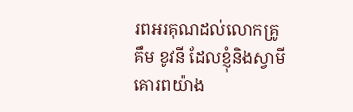រពអរគុណដល់លោកគ្រូ គឹម ខូវនី ដែលខ្ញុំនិងស្វាមីគោរពយ៉ាង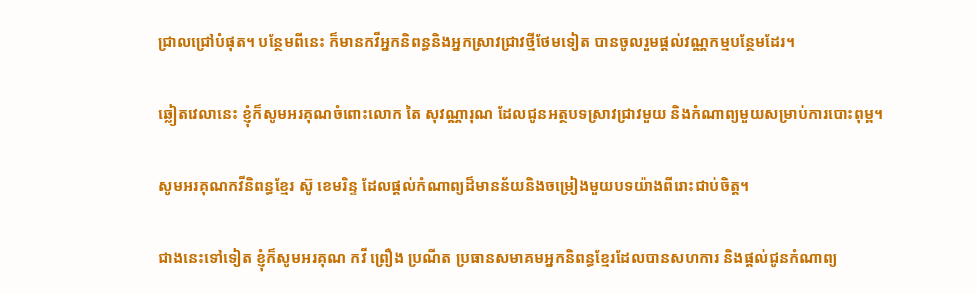ជ្រាលជ្រៅបំផុត។ បន្ថែមពីនេះ ក៏មានកវីអ្នកនិពន្ធនិងអ្នកស្រាវជ្រាវថ្មីថែមទៀត បានចូលរួមផ្តល់វណ្ណកម្មបន្ថែមដែរ។

ឆ្លៀតវេលានេះ ខ្ញុំក៏សូមអរគុណចំពោះលោក តៃ សុវណ្ណារុណ ដែលជូនអត្ថបទស្រាវជ្រាវមួយ និងកំណាព្យមួយសម្រាប់ការបោះពុម្ព។

សូមអរគុណកវីនិពន្ធខ្មែរ ស៊ូ ខេមរិន្ទ ដែលផ្តល់កំណាព្យដ៏មានន័យនិងចម្រៀងមួយបទយ៉ាងពីរោះជាប់ចិត្ត។

ជាងនេះទៅទៀត ខ្ញុំក៏សូមអរគុណ កវី ព្រឿង ប្រណីត ប្រធានសមាគមអ្នកនិពន្ធខ្មែរដែលបានសហការ និងផ្ដល់ជូនកំណាព្យ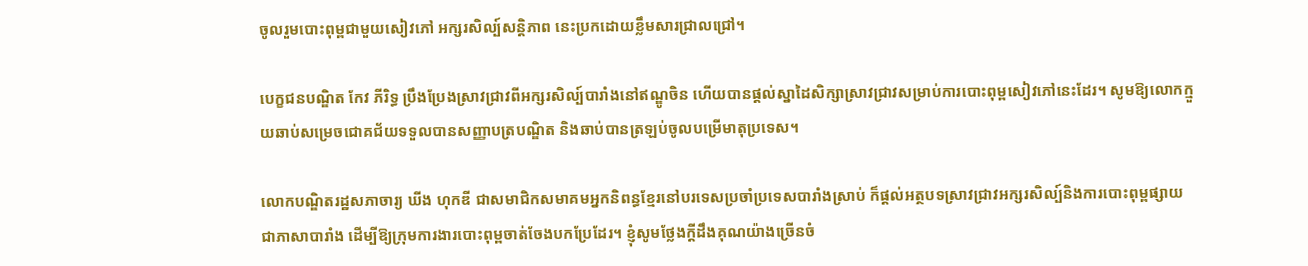ចូលរួមបោះពុម្ពជាមួយសៀវភៅ អក្សរសិល្ប៍សន្តិភាព នេះប្រកដោយខ្លឹមសារជ្រាលជ្រៅ។

បេក្ខជនបណ្ឌិត កែវ ភីរិទ្ធ ប្រឹងប្រែងស្រាវជ្រាវពីអក្សរសិល្ប៍បារាំងនៅឥណ្ឌូចិន ហើយបានផ្តល់ស្នាដៃសិក្សាស្រាវជ្រាវសម្រាប់ការបោះពុម្ពសៀវភៅនេះដែរ។ សូមឱ្យលោកក្មួយឆាប់សម្រេចជោគជ័យទទួលបានសញ្ញាបត្របណ្ឌិត និងឆាប់បានត្រឡប់ចូលបម្រើមាតុប្រទេស។

លោកបណ្ឌិតរដ្ឋសភាចារ្យ ឃីង ហុកឌី ជាសមាជិកសមាគមអ្នកនិពន្ធខ្មែរនៅបរទេសប្រចាំប្រទេសបារាំងស្រាប់ ក៏ផ្តល់អត្ថបទស្រាវជ្រាវអក្សរសិល្ប៍និងការបោះពុម្ពផ្សាយ ជាភាសាបារាំង ដើម្បីឱ្យក្រុមការងារបោះពុម្ពចាត់ចែងបកប្រែដែរ។ ខ្ញុំសូមថ្លែងក្តីដឹងគុណយ៉ាងច្រើនចំ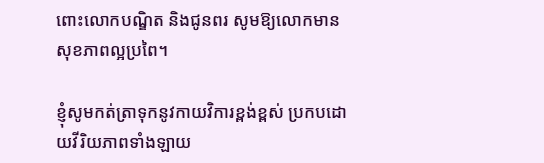ពោះលោកបណ្ឌិត និងជូនពរ សូមឱ្យលោកមានសុខភាពល្អប្រពៃ។

ខ្ញុំសូមកត់ត្រាទុកនូវកាយវិការខ្ពង់ខ្ពស់ ប្រកបដោយវីរិយភាពទាំងឡាយ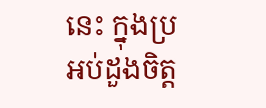នេះ ក្នុងប្រអប់ដួងចិត្ត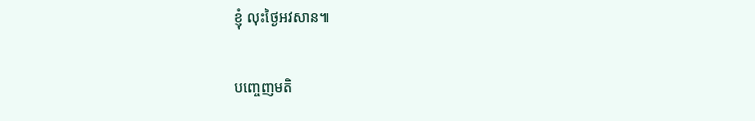ខ្ញុំ លុះថ្ងៃអវសាន៕

បញ្ចេញមតិ